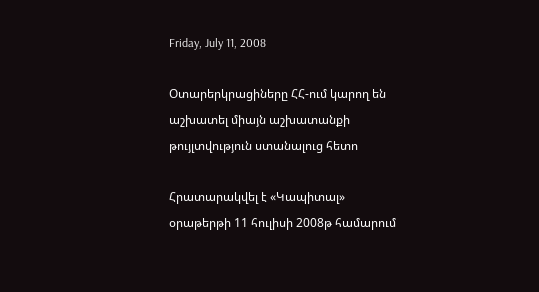Friday, July 11, 2008

Օտարերկրացիները ՀՀ-ում կարող են աշխատել միայն աշխատանքի թույլտվություն ստանալուց հետո

Հրատարակվել է «Կապիտալ» օրաթերթի 11 հուլիսի 2008թ համարում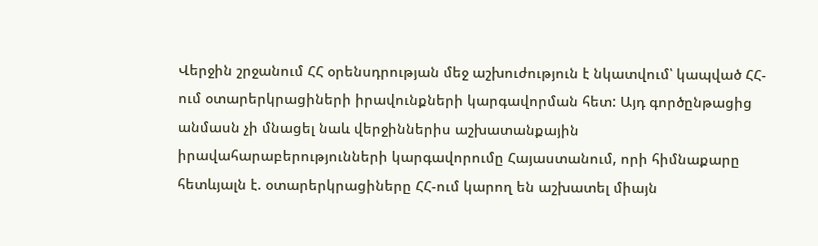Վերջին շրջանում ՀՀ օրենսդրության մեջ աշխուժություն է նկատվում՝ կապված ՀՀ-ում օտարերկրացիների իրավունքների կարգավորման հետ: Այդ գործընթացից անմասն չի մնացել նաև վերջիններիս աշխատանքային իրավահարաբերությունների կարգավորումը Հայաստանում, որի հիմնաքարը հետևյալն է. օտարերկրացիները ՀՀ-ում կարող են աշխատել միայն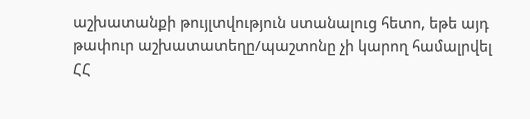աշխատանքի թույլտվություն ստանալուց հետո, եթե այդ թափուր աշխատատեղը/պաշտոնը չի կարող համալրվել ՀՀ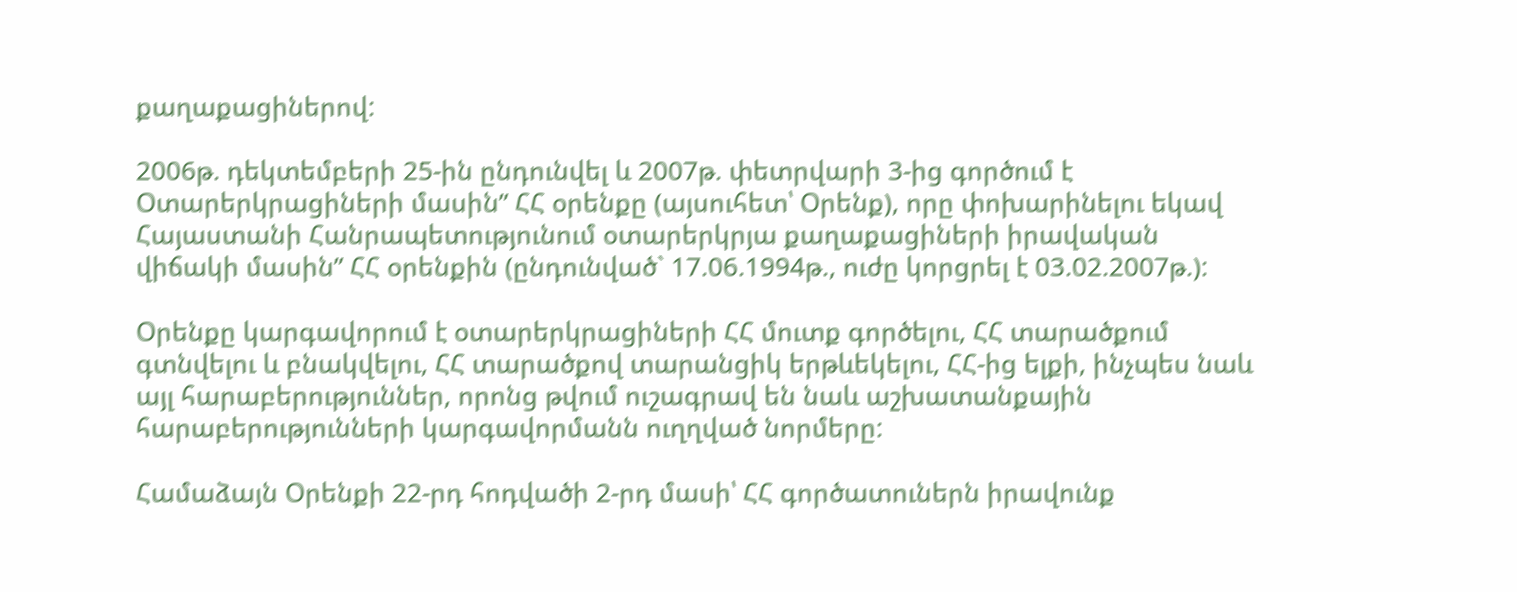քաղաքացիներով:

2006թ. դեկտեմբերի 25-ին ընդունվել և 2007թ. փետրվարի 3-ից գործում է Օտարերկրացիների մասին” ՀՀ օրենքը (այսուհետ՝ Օրենք), որը փոխարինելու եկավ Հայաստանի Հանրապետությունում օտարերկրյա քաղաքացիների իրավական վիճակի մասին” ՀՀ օրենքին (ընդունված` 17.06.1994թ., ուժը կորցրել է 03.02.2007թ.):

Օրենքը կարգավորում է օտարերկրացիների ՀՀ մուտք գործելու, ՀՀ տարածքում գտնվելու և բնակվելու, ՀՀ տարածքով տարանցիկ երթևեկելու, ՀՀ-ից ելքի, ինչպես նաև այլ հարաբերություններ, որոնց թվում ուշագրավ են նաև աշխատանքային հարաբերությունների կարգավորմանն ուղղված նորմերը:

Համաձայն Օրենքի 22-րդ հոդվածի 2-րդ մասի՝ ՀՀ գործատուներն իրավունք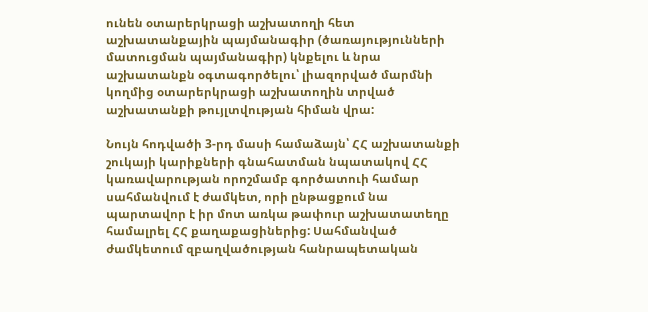ունեն օտարերկրացի աշխատողի հետ աշխատանքային պայմանագիր (ծառայությունների մատուցման պայմանագիր) կնքելու և նրա աշխատանքն օգտագործելու՝ լիազորված մարմնի կողմից օտարերկրացի աշխատողին տրված աշխատանքի թույլտվության հիման վրա:

Նույն հոդվածի 3-րդ մասի համաձայն՝ ՀՀ աշխատանքի շուկայի կարիքների գնահատման նպատակով ՀՀ կառավարության որոշմամբ գործատուի համար սահմանվում է ժամկետ, որի ընթացքում նա պարտավոր է իր մոտ առկա թափուր աշխատատեղը համալրել ՀՀ քաղաքացիներից: Սահմանված ժամկետում զբաղվածության հանրապետական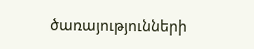ծառայությունների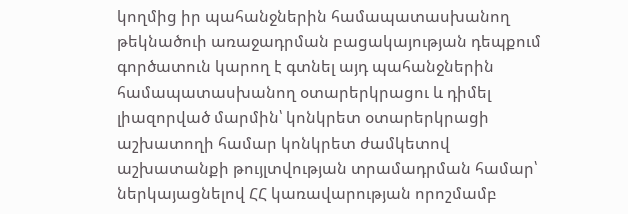կողմից իր պահանջներին համապատասխանող թեկնածուի առաջադրման բացակայության դեպքում գործատուն կարող է գտնել այդ պահանջներին համապատասխանող օտարերկրացու և դիմել լիազորված մարմին՝ կոնկրետ օտարերկրացի աշխատողի համար կոնկրետ ժամկետով աշխատանքի թույլտվության տրամադրման համար՝ ներկայացնելով ՀՀ կառավարության որոշմամբ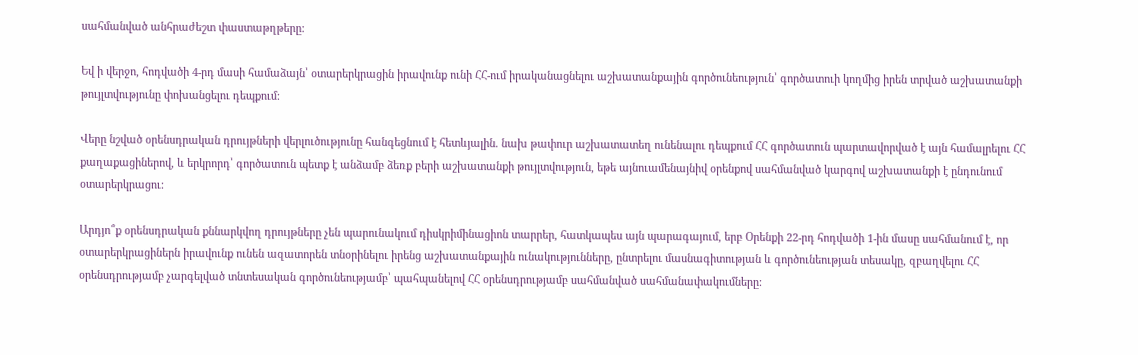սահմանված անհրաժեշտ փաստաթղթերը:

Եվ ի վերջո, հոդվածի 4-րդ մասի համաձայն՝ օտարերկրացին իրավունք ունի ՀՀ-ում իրականացնելու աշխատանքային գործունեություն՝ գործատուի կողմից իրեն տրված աշխատանքի թույլտվությունը փոխանցելու դեպքում:

Վերը նշված օրենսդրական դրույթների վերլուծությունը հանգեցնում է հետևյալին. նախ թափուր աշխատատեղ ունենալու դեպքում ՀՀ գործատուն պարտավորված է այն համալրելու ՀՀ քաղաքացիներով, և երկրորդ՝ գործատուն պետք է անձամբ ձեռք բերի աշխատանքի թույլտվություն, եթե այնուամենայնիվ օրենքով սահմանված կարգով աշխատանքի է ընդունում օտարերկրացու:

Արդյո՞ք օրենսդրական քննարկվող դրույթները չեն պարունակում դիսկրիմինացիոն տարրեր, հատկապես այն պարագայում, երբ Օրենքի 22-րդ հոդվածի 1-ին մասը սահմանում է, որ օտարերկրացիներն իրավունք ունեն ազատորեն տնօրինելու իրենց աշխատանքային ունակությունները, ընտրելու մասնագիտության և գործունեության տեսակը, զբաղվելու ՀՀ օրենսդրությամբ չարգելված տնտեսական գործունեությամբ՝ պահպանելով ՀՀ օրենսդրությամբ սահմանված սահմանափակումները: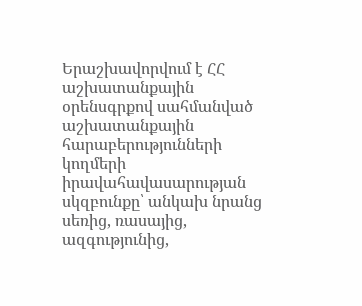Երաշխավորվում է ՀՀ աշխատանքային օրենսգրքով սահմանված աշխատանքային հարաբերությունների կողմերի իրավահավասարության սկզբունքը՝ անկախ նրանց սեռից, ռասայից, ազգությունից,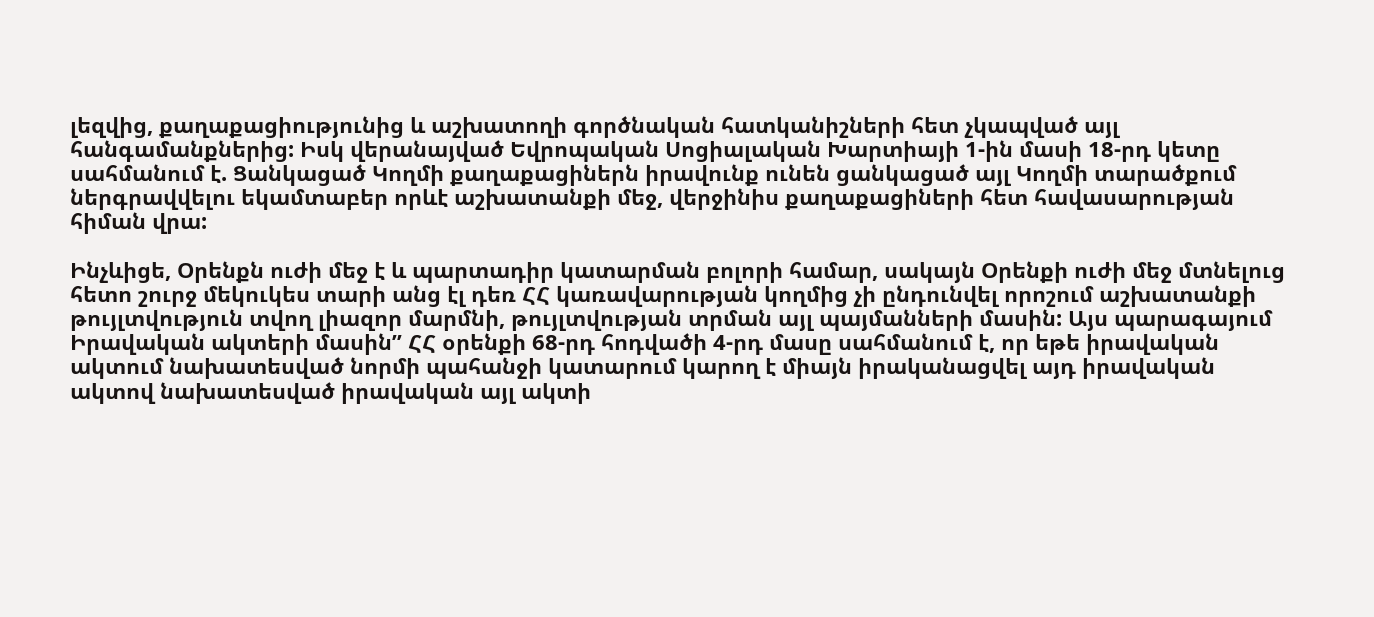լեզվից, քաղաքացիությունից և աշխատողի գործնական հատկանիշների հետ չկապված այլ հանգամանքներից: Իսկ վերանայված Եվրոպական Սոցիալական Խարտիայի 1-ին մասի 18-րդ կետը սահմանում է. Ցանկացած Կողմի քաղաքացիներն իրավունք ունեն ցանկացած այլ Կողմի տարածքում ներգրավվելու եկամտաբեր որևէ աշխատանքի մեջ, վերջինիս քաղաքացիների հետ հավասարության հիման վրա:

Ինչևիցե, Օրենքն ուժի մեջ է և պարտադիր կատարման բոլորի համար, սակայն Օրենքի ուժի մեջ մտնելուց հետո շուրջ մեկուկես տարի անց էլ դեռ ՀՀ կառավարության կողմից չի ընդունվել որոշում աշխատանքի թույլտվություն տվող լիազոր մարմնի, թույլտվության տրման այլ պայմանների մասին: Այս պարագայում Իրավական ակտերի մասին” ՀՀ օրենքի 68-րդ հոդվածի 4-րդ մասը սահմանում է, որ եթե իրավական ակտում նախատեսված նորմի պահանջի կատարում կարող է միայն իրականացվել այդ իրավական ակտով նախատեսված իրավական այլ ակտի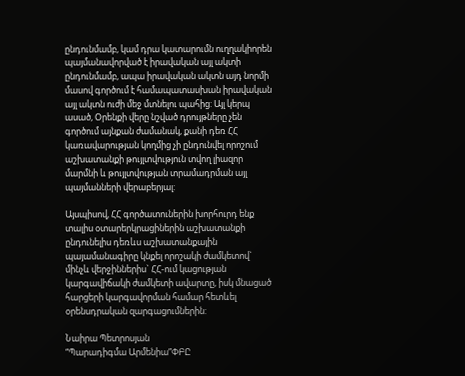ընդունմամբ, կամ դրա կատարումն ուղղակիորեն պայմանավորված է իրավական այլ ակտի ընդունմամբ, ապա իրավական ակտն այդ նորմի մասով գործում է համապատասխան իրավական այլ ակտն ուժի մեջ մտնելու պահից: Այլ կերպ ասած, Օրենքի վերը նշված դրույթները չեն գործում այնքան ժամանակ, քանի դեռ ՀՀ կառավարության կողմից չի ընդունվել որոշում աշխատանքի թույլտվություն տվող լիազոր մարմնի և թույլտվության տրամադրման այլ պայմանների վերաբերյալ:

Այսպիսով, ՀՀ գործատուներին խորհուրդ ենք տալիս օտարերկրացիներին աշխատանքի ընդունելիս դեռևս աշխատանքային պայամանագիրը կնքել որոշակի ժամկետով` մինչև վերջիններիս` ՀՀ-ում կացության կարգավիճակի ժամկետի ավարտը, իսկ մնացած հարցերի կարգավորման համար հետևել օրենսդրական զարգացումներին:

Նաիրա Պետրոսյան
“Պարադիգմա Արմենիա”ՓԲԸ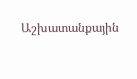Աշխատանքային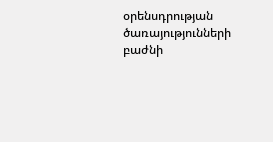օրենսդրության ծառայությունների բաժնի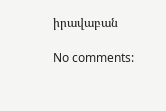իրավաբան

No comments: